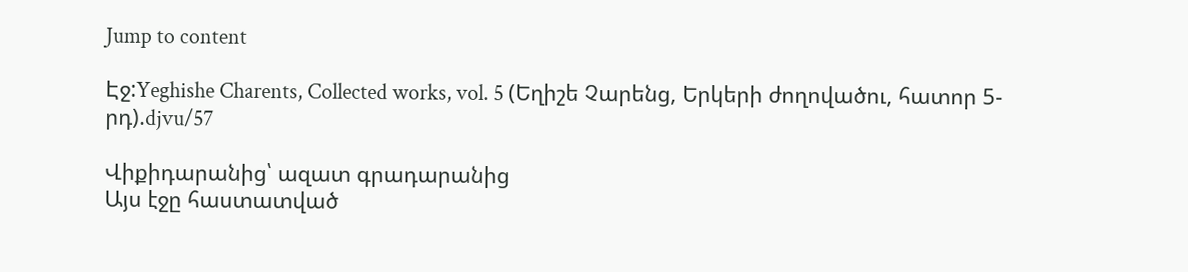Jump to content

Էջ:Yeghishe Charents, Collected works, vol. 5 (Եղիշե Չարենց, Երկերի ժողովածու, հատոր 5-րդ).djvu/57

Վիքիդարանից՝ ազատ գրադարանից
Այս էջը հաստատված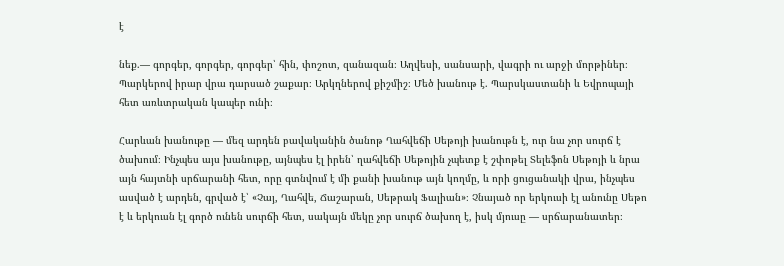է

նեք.— գորգեր, գորգեր, գորգեր՝ հին, փոշոտ, զանազան։ Աղվեսի, սանսարի, վագրի ու արջի մորթիներ։ Պարկերով իրար վրա դարսած շաքար։ Արկղներով քիշմիշ։ Մեծ խանութ է. Պարսկաստանի և Եվրոպայի հետ առևտրական կապեր ունի։

Հարևան խանութը — մեզ արդեն բավականին ծանոթ Ղահվեճի Սեթոյի խանութն է, ուր նա չոր սուրճ է ծախում։ Ինչպես այս խանութը, այնպես էլ իրեն՝ ղահվեճի Սեթոյին չպետք է շփոթել Տելեֆոն Սեթոյի և նրա այն հայտնի սրճարանի հետ, որը գտնվում է մի քանի խանութ այն կողմը, և որի ցուցանակի վրա, ինչպես ասված է արդեն, գրված է՝ «Չայ, Ղահվե, Ճաշարան, Սեթրակ Ֆալիան»։ Չնայած որ երկուսի էլ անունը Սեթո է և երկուսն էլ գործ ունեն սուրճի հետ, սակայն մեկը չոր սուրճ ծախող է, իսկ մյուսը — սրճարանատեր։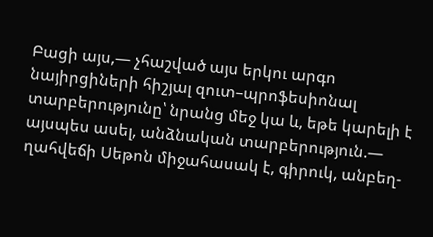Բացի այս,— չհաշված այս երկու արգո նայիրցիների հիշյալ զուտ–պրոֆեսիոնալ տարբերությունը՝ նրանց մեջ կա և, եթե կարելի է այսպես ասել, անձնական տարբերություն.— ղահվեճի Սեթոն միջահասակ է, գիրուկ, անբեղ-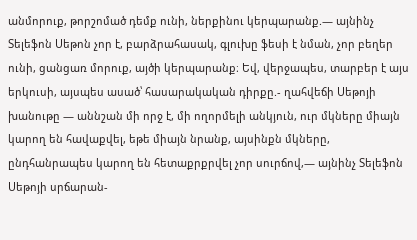անմորուք, թորշոմած դեմք ունի, ներքինու կերպարանք.— այնինչ Տելեֆոն Սեթոն չոր է, բարձրահասակ, գլուխը ֆեսի է նման, չոր բեղեր ունի, ցանցառ մորուք, այծի կերպարանք։ Եվ, վերջապես, տարբեր է այս երկուսի, այսպես ասած՝ հասարակական դիրքը.- ղահվեճի Սեթոյի խանութը — աննշան մի որջ է, մի ողորմելի անկյուն, ուր մկները միայն կարող են հավաքվել, եթե միայն նրանք, այսինքն մկները, ընդհանրապես կարող են հետաքրքրվել չոր սուրճով,— այնինչ Տելեֆոն Սեթոյի սրճարան-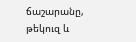ճաշարանը, թեկուզ և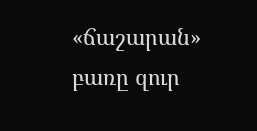«ճաշարան» բառը զուր